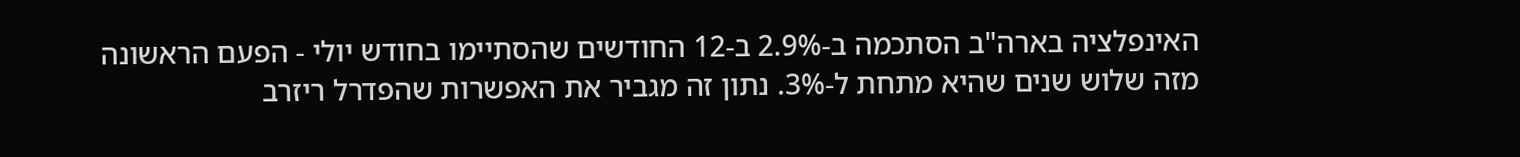האינפלציה בארה"ב הסתכמה ב-2.9% ב-12 החודשים שהסתיימו בחודש יולי - הפעם הראשונה מזה שלוש שנים שהיא מתחת ל-3%. נתון זה מגביר את האפשרות שהפדרל ריזרב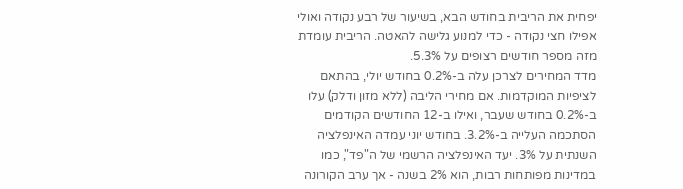יפחית את הריבית בחודש הבא, בשיעור של רבע נקודה ואולי אפילו חצי נקודה - כדי למנוע גלישה להאטה. הריבית עומדת מזה מספר חודשים רצופים על 5.3%.
מדד המחירים לצרכן עלה ב-0.2% בחודש יולי, בהתאם לציפיות המוקדמות. אם מחירי הליבה (ללא מזון ודלק) עלו ב-0.2% בחודש שעבר, ואילו ב-12 החודשים הקודמים הסתכמה העלייה ב-3.2%. בחודש יוני עמדה האינפלציה השנתית על 3%. יעד האינפלציה הרשמי של ה"פד", כמו במדינות מפותחות רבות, הוא 2% בשנה - אך ערב הקורונה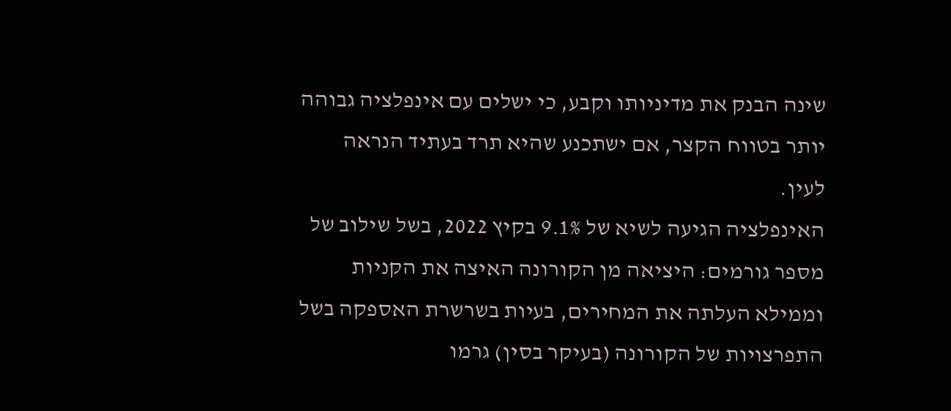שינה הבנק את מדיניותו וקבע, כי ישלים עם אינפלציה גבוהה יותר בטווח הקצר, אם ישתכנע שהיא תרד בעתיד הנראה לעין.
האינפלציה הגיעה לשיא של 9.1% בקיץ 2022, בשל שילוב של מספר גורמים: היציאה מן הקורונה האיצה את הקניות וממילא העלתה את המחירים, בעיות בשרשרת האספקה בשל התפרצויות של הקורונה (בעיקר בסין) גרמו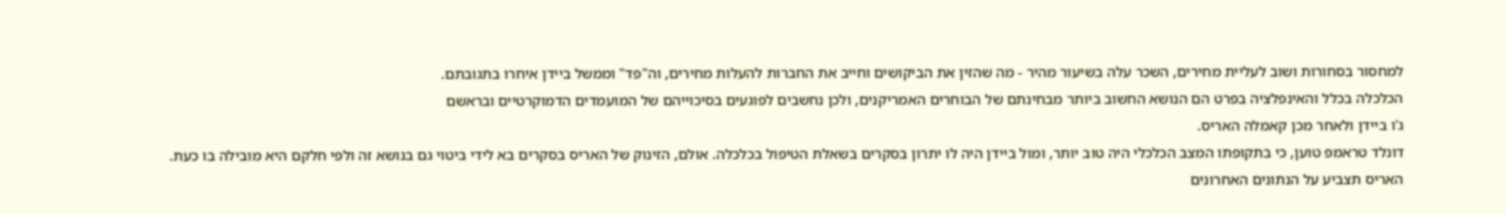למחסור בסחורות ושוב לעליית מחירים, השכר עלה בשיעור מהיר - מה שהזין את הביקושים וחייב את החברות להעלות מחירים, וה"פד" וממשל ביידן איחרו בתגובתם.
הכלכלה בכלל והאינפלציה בפרט הם הנושא החשוב ביותר מבחינתם של הבוחרים האמריקנים, ולכן נחשבים לפוגעים בסיכוייהם של המועמדים הדמוקרטיים ובראשם
ג'ו ביידן ולאחר מכן קאמלה האריס.
דונלד טראמפ טוען, כי בתקופתו המצב הכלכלי היה טוב יותר, ומול ביידן היה לו יתרון בסקרים בשאלת הטיפול בכלכלה. אולם, הזינוק של האריס בסקרים בא לידי ביטוי גם בנושא זה ולפי חלקם היא מובילה בו כעת.
האריס תצביע על הנתונים האחרונים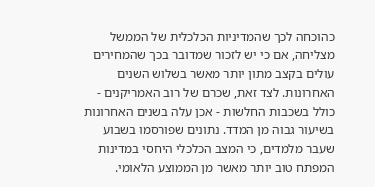כהוכחה לכך שהמדיניות הכלכלית של הממשל מצליחה, אם כי יש לזכור שמדובר בכך שהמחירים עולים בקצב מתון יותר מאשר בשלוש השנים האחרונות. לצד זאת, שכרם של רוב האמריקנים - כולל בשכבות החלשות - אכן עלה בשנים האחרונות בשיעור גבוה מן המדד. נתונים שפורסמו בשבוע שעבר מלמדים, כי המצב הכלכלי היחסי במדינות המפתח טוב יותר מאשר מן הממוצע הלאומי.